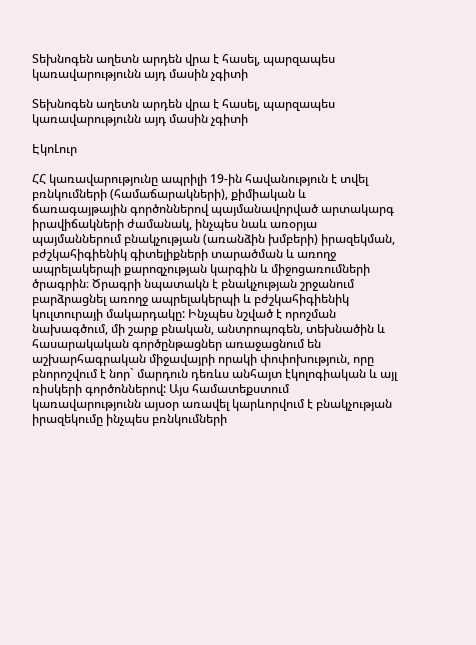Տեխնոգեն աղետն արդեն վրա է հասել, պարզապես կառավարությունն այդ մասին չգիտի

Տեխնոգեն աղետն արդեն վրա է հասել, պարզապես կառավարությունն այդ մասին չգիտի

ԷկոԼուր

ՀՀ կառավարությունը ապրիլի 19-ին հավանություն է տվել բռնկումների (համաճարակների), քիմիական և ճառագայթային գործոններով պայմանավորված արտակարգ իրավիճակների ժամանակ, ինչպես նաև առօրյա պայմաններում բնակչության (առանձին խմբերի) իրազեկման, բժշկահիգիենիկ գիտելիքների տարածման և առողջ ապրելակերպի քարոզչության կարգին և միջոցառումների ծրագրին։ Ծրագրի նպատակն է բնակչության շրջանում բարձրացնել առողջ ապրելակերպի և բժշկահիգիենիկ կուլտուրայի մակարդակը: Ինչպես նշված է որոշման նախագծում, մի շարք բնական, անտրոպոգեն, տեխնածին և հասարակական գործընթացներ առաջացնում են աշխարհագրական միջավայրի որակի փոփոխություն, որը բնորոշվում է նոր` մարդուն դեռևս անհայտ էկոլոգիական և այլ ռիսկերի գործոններով: Այս համատեքստում կառավարությունն այսօր առավել կարևորվում է բնակչության իրազեկումը ինչպես բռնկումների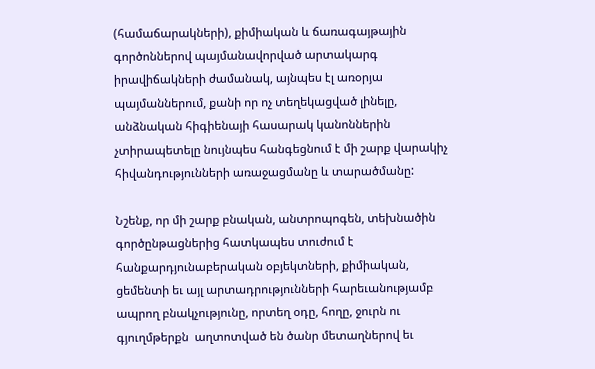(համաճարակների), քիմիական և ճառագայթային գործոններով պայմանավորված արտակարգ իրավիճակների ժամանակ, այնպես էլ առօրյա պայմաններում, քանի որ ոչ տեղեկացված լինելը, անձնական հիգիենայի հասարակ կանոններին չտիրապետելը նույնպես հանգեցնում է մի շարք վարակիչ հիվանդությունների առաջացմանը և տարածմանը:

Նշենք, որ մի շարք բնական, անտրոպոգեն, տեխնածին գործընթացներից հատկապես տուժում է հանքարդյունաբերական օբյեկտների, քիմիական, ցեմենտի եւ այլ արտադրությունների հարեւանությամբ ապրող բնակչությունը, որտեղ օդը, հողը, ջուրն ու գյուղմթերքն  աղտոտված են ծանր մետաղներով եւ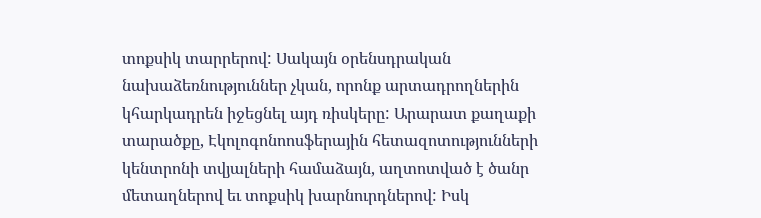տոքսիկ տարրերով: Սակայն օրենսդրական նախաձեռնություններ չկան, որոնք արտադրողներին կհարկադրեն իջեցնել այդ ռիսկերը: Արարատ քաղաքի տարածքը, Էկոլոգոնոոսֆերային հետազոտությունների կենտրոնի տվյալների համաձայն, աղտոտված է ծանր մետաղներով եւ տոքսիկ խարնուրդներով: Իսկ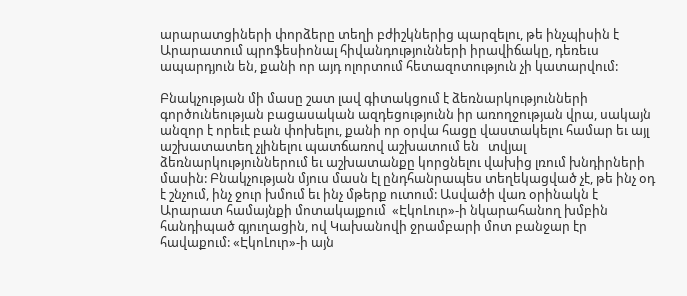արարատցիների փորձերը տեղի բժիշկներից պարզելու, թե ինչպիսին է Արարատում պրոֆեսիոնալ հիվանդությունների իրավիճակը, դեռեւս ապարդյուն են, քանի որ այդ ոլորտում հետազոտություն չի կատարվում:

Բնակչության մի մասը շատ լավ գիտակցում է ձեռնարկությունների գործունեության բացասական ազդեցությունն իր առողջության վրա, սակայն անզոր է որեւէ բան փոխելու, քանի որ օրվա հացը վաստակելու համար եւ այլ աշխատատեղ չլինելու պատճառով աշխատում են   տվյալ ձեռնարկություններում եւ աշխատանքը կորցնելու վախից լռում խնդիրների մասին: Բնակչության մյուս մասն էլ ընդհանրապես տեղեկացված չէ, թե ինչ օդ է շնչում, ինչ ջուր խմում եւ ինչ մթերք ուտում: Ասվածի վառ օրինակն է Արարատ համայնքի մոտակայքում  «ԷկոԼուր»-ի նկարահանող խմբին հանդիպած գյուղացին, ով Կախանովի ջրամբարի մոտ բանջար էր հավաքում: «ԷկոԼուր»-ի այն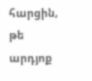հարցին, թե արդյոք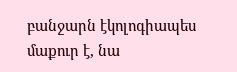բանջարն էկոլոգիապես  մաքուր է, նա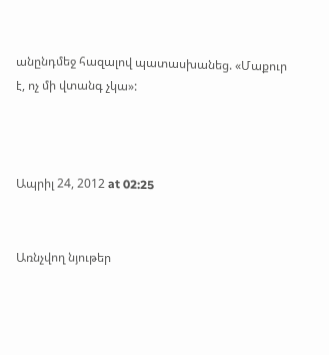անընդմեջ հազալով պատասխանեց. «Մաքուր է, ոչ մի վտանգ չկա»:



Ապրիլ 24, 2012 at 02:25


Առնչվող նյութեր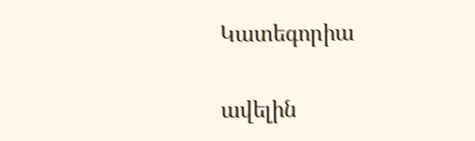Կատեգորիա

ավելին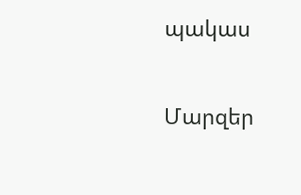պակաս

Մարզեր